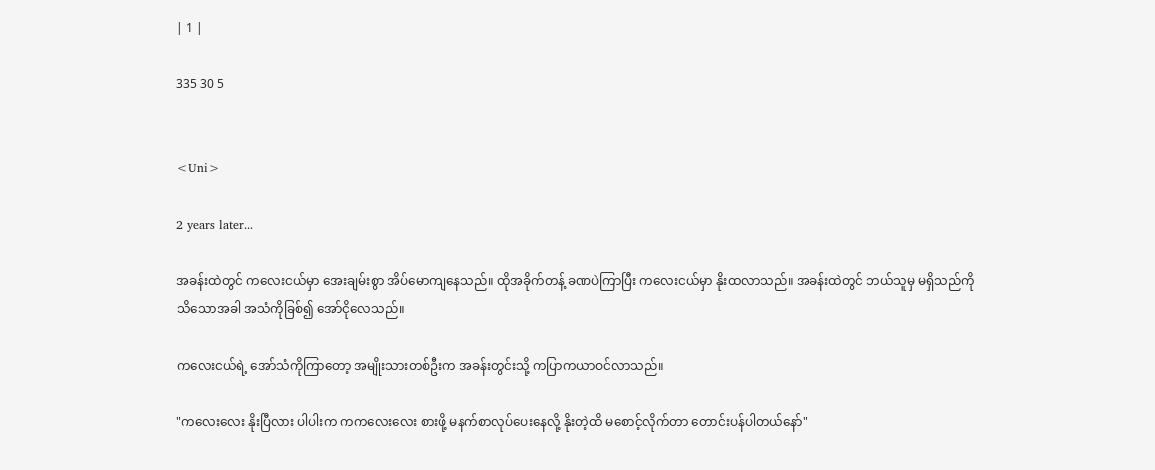| 1 |

335 30 5


<Uni>

2 years later...

အခန်းထဲတွင် ကလေးငယ်မှာ အေးချမ်းစွာ အိပ်မောကျနေသည်။ ထိုအခိုက်တန့် ခဏပဲကြာပြီး ကလေးငယ်မှာ နိုးထလာသည်။ အခန်းထဲတွင် ဘယ်သူမှ မရှိသည်ကို သိသောအခါ အသံကိုခြစ်၍ အော်ငိုလေသည်။

ကလေးငယ်ရဲ့ အော်သံကိုကြာတော့ အမျိုးသားတစ်ဦးက အခန်းတွင်းသို့ ကပြာကယာဝင်လာသည်။

"ကလေးလေး နိုးပြီလား ပါပါးက ကကလေးလေး စားဖို့ မနက်စာလုပ်ပေးနေလို့ နိုးတဲ့ထိ မစောင့်လိုက်တာ တောင်းပန်ပါတယ်နော်"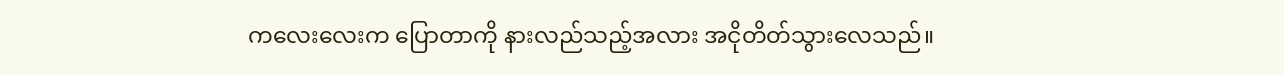ကလေးလေးက ပြောတာကို နားလည်သည့်အလား အငိုတိတ်သွားလေသည်။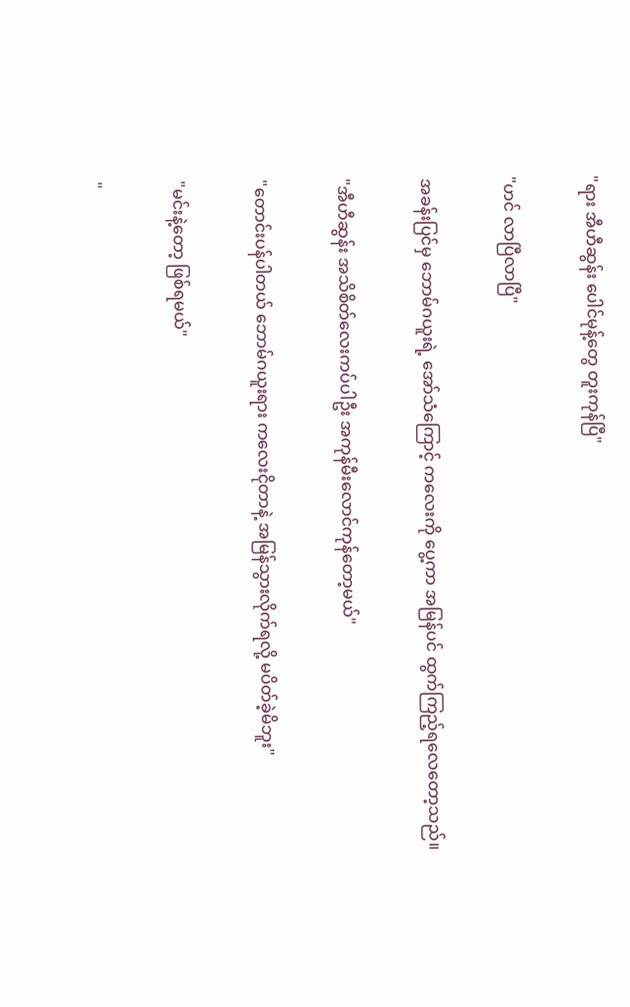"ရား အီဟီဆွန်း ပေါင်မုန့်တွေ တူးကုန်ပြီ"

"ဟင် လာပြီလာပြီ"

အခန်းပြင်မှ ဘောမ်ဂယူးရဲ့ အော်သံကြောင့် ကလေးကို ပွေ့ကာ အမြန်ပင် ထွက်ကြည့်ရလေတော့သည်။

"အီဟီဆွန်း အသိစိတ်လေးကပ်ပါဦး အကုန်မီးလောင်ကုန်တော့မယ်"

"တောင်းပန်ပါတယ် ဘောမ်ဂယူးရား ကလေးငိုတာနဲ့ အမြန်သွားလိုက်ရလို့ မပိတ်ခဲ့မိဘူး"

"မင်းနဲ့တော့ ဖြစ်ရမယ်"

"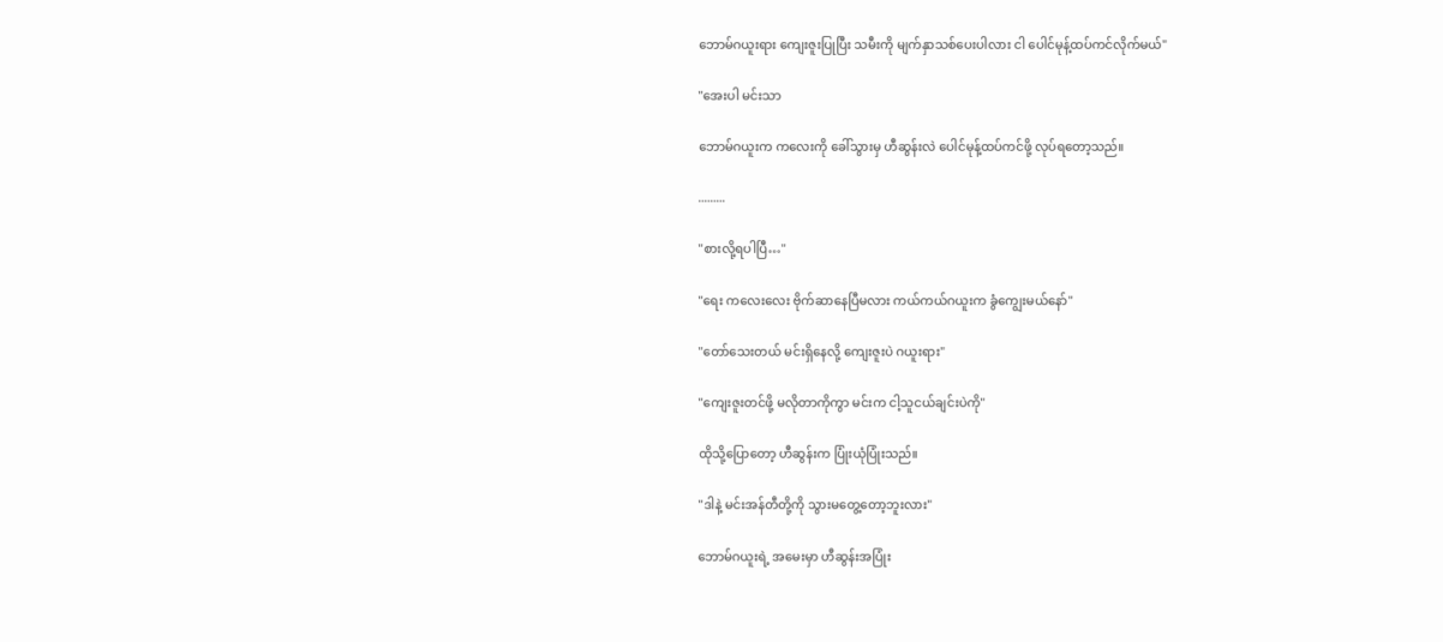ဘောမ်ဂယူးရား ကျေးဇူးပြုပြီး သမီးကို မျက်နှာသစ်ပေးပါလား ငါ ပေါင်မုန့်ထပ်ကင်လိုက်မယ်"

"အေးပါ မင်းသာ

ဘောမ်ဂယူးက ကလေးကို ခေါ်သွားမှ ဟီဆွန်းလဲ ပေါင်မုန့်ထပ်ကင်ဖို့ လုပ်ရတော့သည်။

.........

"စားလို့ရပါပြီ…"

"ရေး ကလေးလေး ဗိုက်ဆာနေပြီမလား ကယ်ကယ်ဂယူးက ခွံကျွေးမယ်နော်"

"တော်သေးတယ် မင်းရှိနေလို့ ကျေးဇူးပဲ ဂယူးရား"

"ကျေးဇူးတင်ဖို့ မလိုတာကိုကွာ မင်းက ငါ့သူငယ်ချင်းပဲကို"

ထိုသို့ပြောတော့ ဟီဆွန်းက ပြုံးယုံပြုံးသည်။

"ဒါနဲ့ မင်းအန်တီတို့ကို သွားမတွေ့တော့ဘူးလား"

ဘောမ်ဂယူးရဲ့ အမေးမှာ ဟီဆွန်းအပြုံး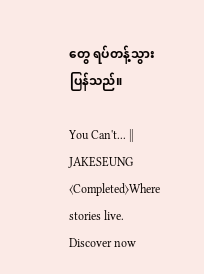တွေ ရပ်တန့်သွားပြန်သည်။

You Can't... || JAKESEUNG ⟨Completed⟩Where stories live. Discover now